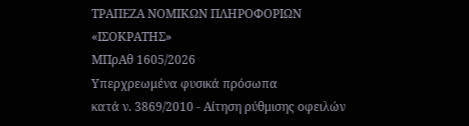ΤΡΑΠΕΖΑ ΝΟΜΙΚΩΝ ΠΛΗΡΟΦΟΡΙΩΝ
«ΙΣΟΚΡΑΤΗΣ»
ΜΠρΑθ 1605/2026
Υπερχρεωμένα φυσικά πρόσωπα
κατά ν. 3869/2010 - Αίτηση ρύθμισης οφειλών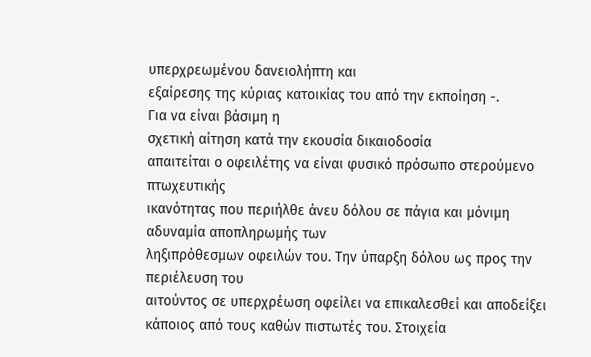υπερχρεωμένου δανειολήπτη και
εξαίρεσης της κύριας κατοικίας του από την εκποίηση -.
Για να είναι βάσιμη η
σχετική αίτηση κατά την εκουσία δικαιοδοσία
απαιτείται ο οφειλέτης να είναι φυσικό πρόσωπο στερούμενο πτωχευτικής
ικανότητας που περιήλθε άνευ δόλου σε πάγια και μόνιμη αδυναμία αποπληρωμής των
ληξιπρόθεσμων οφειλών του. Την ύπαρξη δόλου ως προς την περιέλευση του
αιτούντος σε υπερχρέωση οφείλει να επικαλεσθεί και αποδείξει κάποιος από τους καθών πιστωτές του. Στοιχεία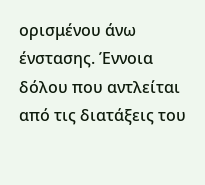ορισμένου άνω ένστασης. Έννοια
δόλου που αντλείται από τις διατάξεις του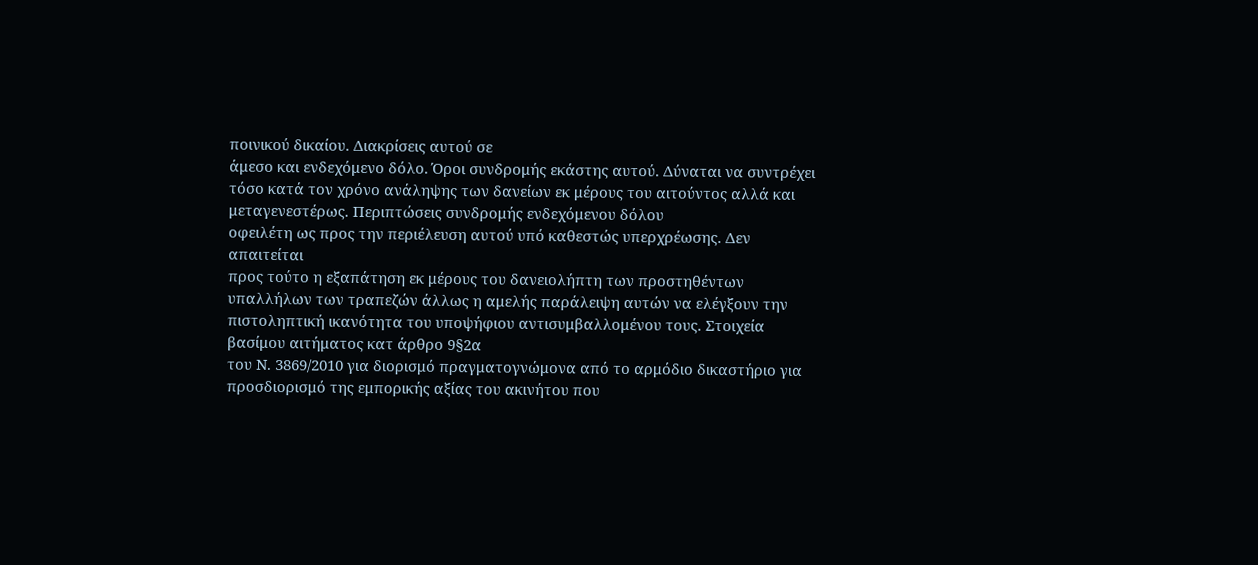ποινικού δικαίου. Διακρίσεις αυτού σε
άμεσο και ενδεχόμενο δόλο. Όροι συνδρομής εκάστης αυτού. Δύναται να συντρέχει
τόσο κατά τον χρόνο ανάληψης των δανείων εκ μέρους του αιτούντος αλλά και μεταγενεστέρως. Περιπτώσεις συνδρομής ενδεχόμενου δόλου
οφειλέτη ως προς την περιέλευση αυτού υπό καθεστώς υπερχρέωσης. Δεν απαιτείται
προς τούτο η εξαπάτηση εκ μέρους του δανειολήπτη των προστηθέντων
υπαλλήλων των τραπεζών άλλως η αμελής παράλειψη αυτών να ελέγξουν την
πιστοληπτική ικανότητα του υποψήφιου αντισυμβαλλομένου τους. Στοιχεία βασίμου αιτήματος κατ άρθρο 9§2α
του Ν. 3869/2010 για διορισμό πραγματογνώμονα από το αρμόδιο δικαστήριο για
προσδιορισμό της εμπορικής αξίας του ακινήτου που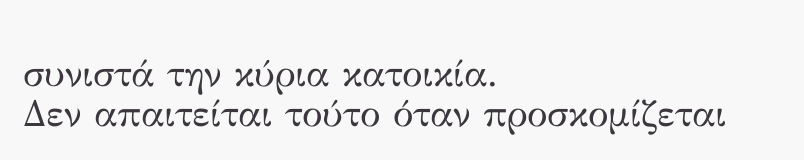συνιστά την κύρια κατοικία.
Δεν απαιτείται τούτο όταν προσκομίζεται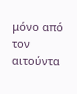μόνο από τον αιτούντα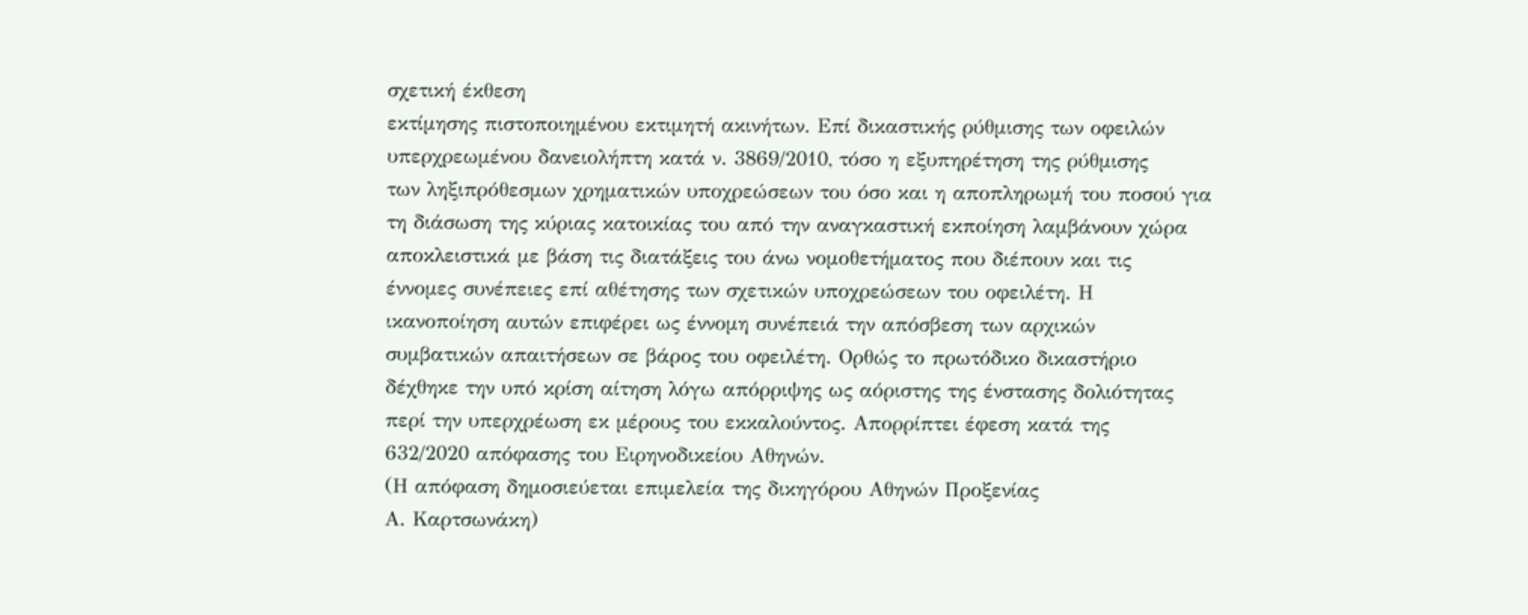σχετική έκθεση
εκτίμησης πιστοποιημένου εκτιμητή ακινήτων. Επί δικαστικής ρύθμισης των οφειλών
υπερχρεωμένου δανειολήπτη κατά ν. 3869/2010, τόσο η εξυπηρέτηση της ρύθμισης
των ληξιπρόθεσμων χρηματικών υποχρεώσεων του όσο και η αποπληρωμή του ποσού για
τη διάσωση της κύριας κατοικίας του από την αναγκαστική εκποίηση λαμβάνουν χώρα
αποκλειστικά με βάση τις διατάξεις του άνω νομοθετήματος που διέπουν και τις
έννομες συνέπειες επί αθέτησης των σχετικών υποχρεώσεων του οφειλέτη. Η
ικανοποίηση αυτών επιφέρει ως έννομη συνέπειά την απόσβεση των αρχικών
συμβατικών απαιτήσεων σε βάρος του οφειλέτη. Ορθώς το πρωτόδικο δικαστήριο
δέχθηκε την υπό κρίση αίτηση λόγω απόρριψης ως αόριστης της ένστασης δολιότητας
περί την υπερχρέωση εκ μέρους του εκκαλούντος. Απορρίπτει έφεση κατά της
632/2020 απόφασης του Ειρηνοδικείου Αθηνών.
(Η απόφαση δημοσιεύεται επιμελεία της δικηγόρου Αθηνών Προξενίας
Α. Καρτσωνάκη)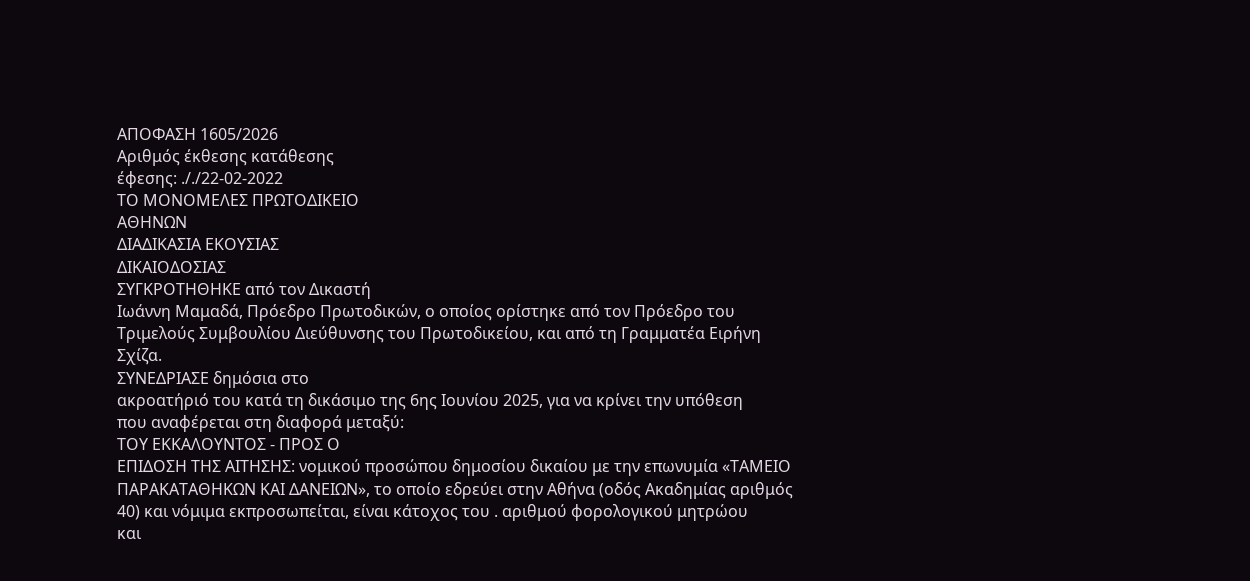ΑΠΟΦΑΣΗ 1605/2026
Αριθμός έκθεσης κατάθεσης
έφεσης: ././22-02-2022
ΤΟ ΜΟΝΟΜΕΛΕΣ ΠΡΩΤΟΔΙΚΕΙΟ
ΑΘΗΝΩΝ
ΔΙΑΔΙΚΑΣΙΑ ΕΚΟΥΣΙΑΣ
ΔΙΚΑΙΟΔΟΣΙΑΣ
ΣΥΓΚΡΟΤΗΘΗΚΕ από τον Δικαστή
Ιωάννη Μαμαδά, Πρόεδρο Πρωτοδικών, ο οποίος ορίστηκε από τον Πρόεδρο του
Τριμελούς Συμβουλίου Διεύθυνσης του Πρωτοδικείου, και από τη Γραμματέα Ειρήνη
Σχίζα.
ΣΥΝΕΔΡΙΑΣΕ δημόσια στο
ακροατήριό του κατά τη δικάσιμο της 6ης Ιουνίου 2025, για να κρίνει την υπόθεση
που αναφέρεται στη διαφορά μεταξύ:
ΤΟΥ ΕΚΚΑΛΟΥΝΤΟΣ - ΠΡΟΣ Ο
ΕΠΙΔΟΣΗ ΤΗΣ ΑΙΤΗΣΗΣ: νομικού προσώπου δημοσίου δικαίου με την επωνυμία «ΤΑΜΕΙΟ
ΠΑΡΑΚΑΤΑΘΗΚΩΝ ΚΑΙ ΔΑΝΕΙΩΝ», το οποίο εδρεύει στην Αθήνα (οδός Ακαδημίας αριθμός
40) και νόμιμα εκπροσωπείται, είναι κάτοχος του . αριθμού φορολογικού μητρώου
και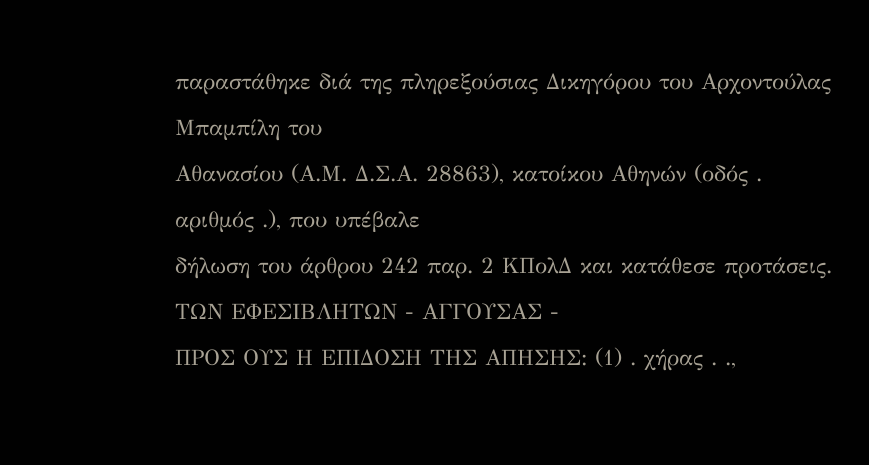παραστάθηκε διά της πληρεξούσιας Δικηγόρου του Αρχοντούλας Μπαμπίλη του
Αθανασίου (Α.Μ. Δ.Σ.Α. 28863), κατοίκου Αθηνών (οδός . αριθμός .), που υπέβαλε
δήλωση του άρθρου 242 παρ. 2 ΚΠολΔ και κατάθεσε προτάσεις.
ΤΩΝ ΕΦΕΣΙΒΛΗΤΩΝ - ΑΓΓΟΥΣΑΣ -
ΠΡΟΣ ΟΥΣ Η ΕΠΙΔΟΣΗ ΤΗΣ ΑΠΗΣΗΣ: (1) . χήρας . .,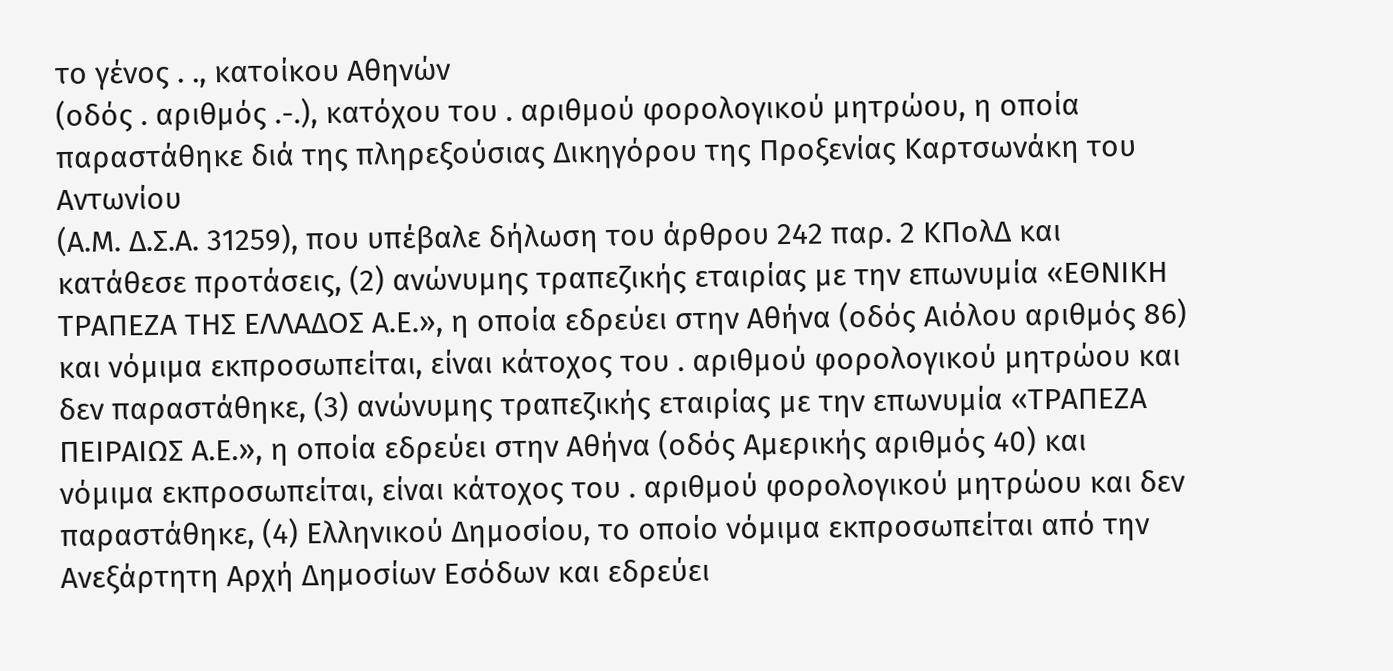το γένος . ., κατοίκου Αθηνών
(οδός . αριθμός .-.), κατόχου του . αριθμού φορολογικού μητρώου, η οποία
παραστάθηκε διά της πληρεξούσιας Δικηγόρου της Προξενίας Καρτσωνάκη του Αντωνίου
(Α.Μ. Δ.Σ.Α. 31259), που υπέβαλε δήλωση του άρθρου 242 παρ. 2 ΚΠολΔ και
κατάθεσε προτάσεις, (2) ανώνυμης τραπεζικής εταιρίας με την επωνυμία «ΕΘΝΙΚΗ
ΤΡΑΠΕΖΑ ΤΗΣ ΕΛΛΑΔΟΣ Α.Ε.», η οποία εδρεύει στην Αθήνα (οδός Αιόλου αριθμός 86)
και νόμιμα εκπροσωπείται, είναι κάτοχος του . αριθμού φορολογικού μητρώου και
δεν παραστάθηκε, (3) ανώνυμης τραπεζικής εταιρίας με την επωνυμία «ΤΡΑΠΕΖΑ
ΠΕΙΡΑΙΩΣ Α.Ε.», η οποία εδρεύει στην Αθήνα (οδός Αμερικής αριθμός 40) και
νόμιμα εκπροσωπείται, είναι κάτοχος του . αριθμού φορολογικού μητρώου και δεν
παραστάθηκε, (4) Ελληνικού Δημοσίου, το οποίο νόμιμα εκπροσωπείται από την
Ανεξάρτητη Αρχή Δημοσίων Εσόδων και εδρεύει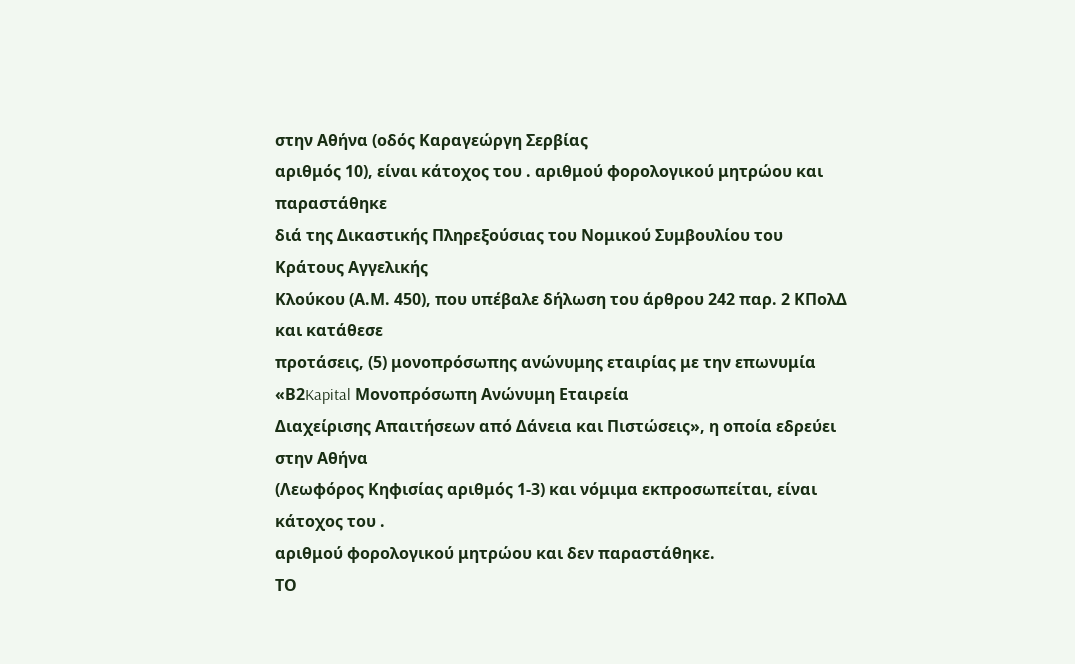στην Αθήνα (οδός Καραγεώργη Σερβίας
αριθμός 10), είναι κάτοχος του . αριθμού φορολογικού μητρώου και παραστάθηκε
διά της Δικαστικής Πληρεξούσιας του Νομικού Συμβουλίου του Κράτους Αγγελικής
Κλούκου (Α.Μ. 450), που υπέβαλε δήλωση του άρθρου 242 παρ. 2 ΚΠολΔ και κατάθεσε
προτάσεις, (5) μονοπρόσωπης ανώνυμης εταιρίας με την επωνυμία «Β2Kapital Μονοπρόσωπη Ανώνυμη Εταιρεία
Διαχείρισης Απαιτήσεων από Δάνεια και Πιστώσεις», η οποία εδρεύει στην Αθήνα
(Λεωφόρος Κηφισίας αριθμός 1-3) και νόμιμα εκπροσωπείται, είναι κάτοχος του .
αριθμού φορολογικού μητρώου και δεν παραστάθηκε.
ΤΟ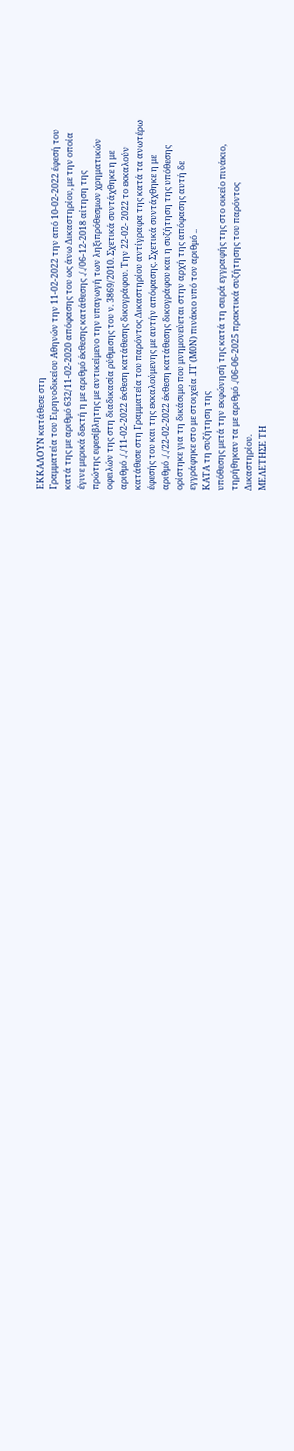ΕΚΚΑΛΟΥΝ κατάθεσε στη
Γραμματεία του Ειρηνοδικείου Αθηνών την 11-02-2022 την από 10-02-2022 έφεσή του
κατά της με αριθμό 632/11-02-2020 απόφασης του ως άνω Δικαστηρίου, με την οποία
έγινε μερικά δεκτή η με αριθμό έκθεσης κατάθεσης ././06-12-2018 αίτηση της
πρώτης εφεσίβλητης με αντικείμενο την υπαγωγή των ληξιπρόθεσμων χρηματικών
οφειλών της στη διαδικασία ρύθμισης του ν. 3869/2010. Σχετικά συντάχθηκε η με
αριθμό ././11-02-2022 έκθεση κατάθεσης δικογράφου. Την 22-02- 2022 το εκκαλούν
κατάθεσε στη Γραμματεία του παρόντος Δικαστηρίου αντίγραφα της κατά τα ανωτέρω
έφεσής του και της εκκαλούμενης με αυτήν απόφασης. Σχετικά συντάχθηκε η με
αριθμό ././22-02-2022 έκθεση κατάθεσης δικογράφου και η συζήτηση της υπόθεσης
ορίστηκε για τη δικάσιμο που μνημονεύεται στην αρχή της απόφασης αυτή δε
εγγράφηκε στο με στοιχεία .ΓΓ (Μ0Ν) πινάκιο υπό τον αριθμό ..
ΚΑΤΑ τη συζήτηση της
υπόθεσης μετά την εκφώνησή της κατά τη σειρά εγγραφής της στο οικείο πινάκιο,
τηρήθηκαν τα με αριθμό ./06-06-2025 πρακτικά συζήτησης του παρόντος
Δικαστηρίου.
ΜΕΛΕΤΗΣΕ ΤΗ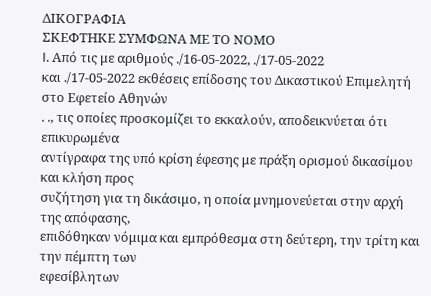ΔΙΚΟΓΡΑΦΙΑ
ΣΚΕΦΤΗΚΕ ΣΥΜΦΩΝΑ ΜΕ ΤΟ ΝΟΜΟ
I. Από τις με αριθμούς ./16-05-2022, ./17-05-2022
και ./17-05-2022 εκθέσεις επίδοσης του Δικαστικού Επιμελητή στο Εφετείο Αθηνών
. ., τις οποίες προσκομίζει το εκκαλούν, αποδεικνύεται ότι επικυρωμένα
αντίγραφα της υπό κρίση έφεσης με πράξη ορισμού δικασίμου και κλήση προς
συζήτηση για τη δικάσιμο, η οποία μνημονεύεται στην αρχή της απόφασης,
επιδόθηκαν νόμιμα και εμπρόθεσμα στη δεύτερη, την τρίτη και την πέμπτη των
εφεσίβλητων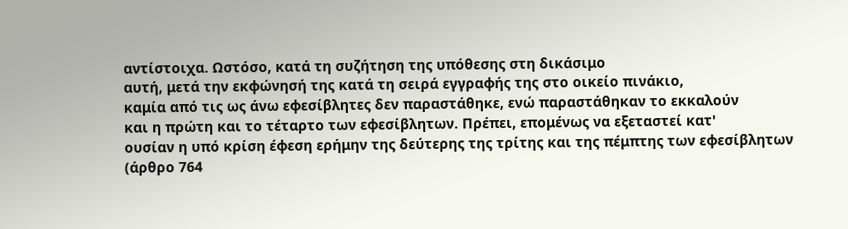αντίστοιχα. Ωστόσο, κατά τη συζήτηση της υπόθεσης στη δικάσιμο
αυτή, μετά την εκφώνησή της κατά τη σειρά εγγραφής της στο οικείο πινάκιο,
καμία από τις ως άνω εφεσίβλητες δεν παραστάθηκε, ενώ παραστάθηκαν το εκκαλούν
και η πρώτη και το τέταρτο των εφεσίβλητων. Πρέπει, επομένως να εξεταστεί κατ'
ουσίαν η υπό κρίση έφεση ερήμην της δεύτερης της τρίτης και της πέμπτης των εφεσίβλητων
(άρθρο 764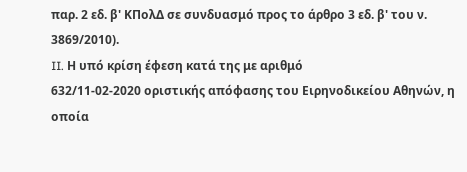παρ. 2 εδ. β' ΚΠολΔ σε συνδυασμό προς το άρθρο 3 εδ. β' του ν.
3869/2010).
II. Η υπό κρίση έφεση κατά της με αριθμό
632/11-02-2020 οριστικής απόφασης του Ειρηνοδικείου Αθηνών, η οποία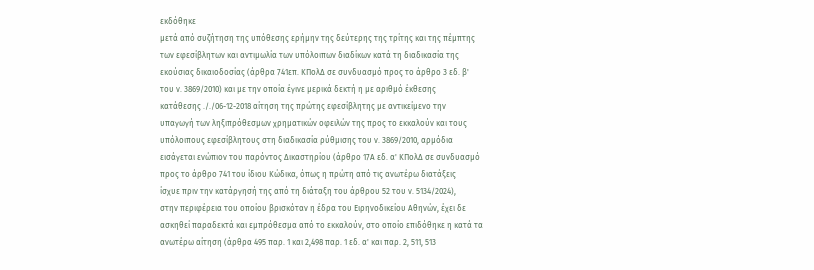εκδόθηκε
μετά από συζήτηση της υπόθεσης ερήμην της δεύτερης της τρίτης και της πέμπτης
των εφεσίβλητων και αντιμωλία των υπόλοιπων διαδίκων κατά τη διαδικασία της
εκούσιας δικαιοδοσίας (άρθρα 741επ. ΚΠολΔ σε συνδυασμό προς το άρθρο 3 εδ. β'
του ν. 3869/2010) και με την οποία έγινε μερικά δεκτή η με αριθμό έκθεσης
κατάθεσης ././06-12-2018 αίτηση της πρώτης εφεσίβλητης με αντικείμενο την
υπαγωγή των ληξιπρόθεσμων χρηματικών οφειλών της προς το εκκαλούν και τους
υπόλοιπους εφεσίβλητους στη διαδικασία ρύθμισης του ν. 3869/2010, αρμόδια
εισάγεται ενώπιον του παρόντος Δικαστηρίου (άρθρο 17Α εδ. α' ΚΠολΔ σε συνδυασμό
προς το άρθρο 741 του ίδιου Κώδικα, όπως η πρώτη από τις ανωτέρω διατάξεις
ίσχυε πριν την κατάργησή της από τη διάταξη του άρθρου 52 του ν. 5134/2024),
στην περιφέρεια του οποίου βρισκόταν η έδρα του Ειρηνοδικείου Αθηνών, έχει δε
ασκηθεί παραδεκτά και εμπρόθεσμα από το εκκαλούν, στο οποίο επιδόθηκε η κατά τα
ανωτέρω αίτηση (άρθρα 495 παρ. 1 και 2,498 παρ. 1 εδ. α' και παρ. 2, 511, 513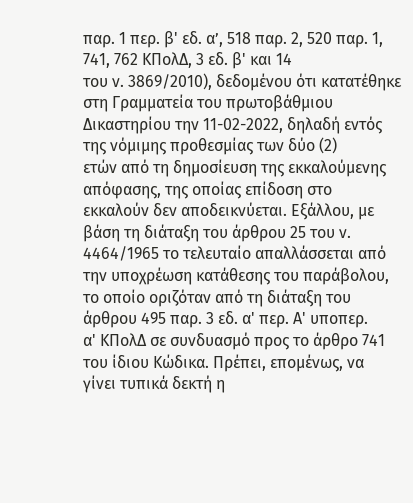παρ. 1 περ. β' εδ. α’, 518 παρ. 2, 520 παρ. 1, 741, 762 ΚΠολΔ, 3 εδ. β' και 14
του ν. 3869/2010), δεδομένου ότι κατατέθηκε στη Γραμματεία του πρωτοβάθμιου
Δικαστηρίου την 11-02-2022, δηλαδή εντός της νόμιμης προθεσμίας των δύο (2)
ετών από τη δημοσίευση της εκκαλούμενης απόφασης, της οποίας επίδοση στο
εκκαλούν δεν αποδεικνύεται. Εξάλλου, με βάση τη διάταξη του άρθρου 25 του ν.
4464/1965 το τελευταίο απαλλάσσεται από την υποχρέωση κατάθεσης του παράβολου,
το οποίο οριζόταν από τη διάταξη του άρθρου 495 παρ. 3 εδ. α' περ. Α' υποπερ.
α' ΚΠολΔ σε συνδυασμό προς το άρθρο 741 του ίδιου Κώδικα. Πρέπει, επομένως, να
γίνει τυπικά δεκτή η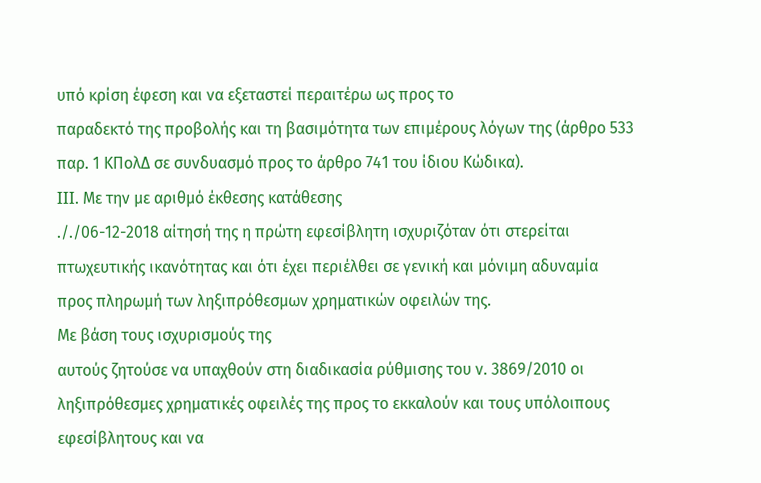υπό κρίση έφεση και να εξεταστεί περαιτέρω ως προς το
παραδεκτό της προβολής και τη βασιμότητα των επιμέρους λόγων της (άρθρο 533
παρ. 1 ΚΠολΔ σε συνδυασμό προς το άρθρο 741 του ίδιου Κώδικα).
III. Με την με αριθμό έκθεσης κατάθεσης
././06-12-2018 αίτησή της η πρώτη εφεσίβλητη ισχυριζόταν ότι στερείται
πτωχευτικής ικανότητας και ότι έχει περιέλθει σε γενική και μόνιμη αδυναμία
προς πληρωμή των ληξιπρόθεσμων χρηματικών οφειλών της.
Με βάση τους ισχυρισμούς της
αυτούς ζητούσε να υπαχθούν στη διαδικασία ρύθμισης του ν. 3869/2010 οι
ληξιπρόθεσμες χρηματικές οφειλές της προς το εκκαλούν και τους υπόλοιπους
εφεσίβλητους και να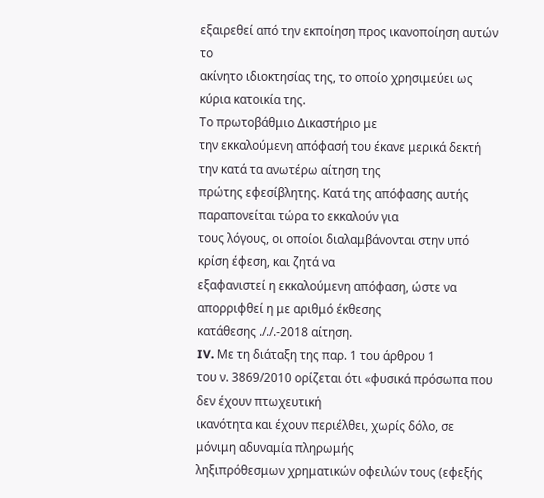εξαιρεθεί από την εκποίηση προς ικανοποίηση αυτών το
ακίνητο ιδιοκτησίας της, το οποίο χρησιμεύει ως κύρια κατοικία της.
Το πρωτοβάθμιο Δικαστήριο με
την εκκαλούμενη απόφασή του έκανε μερικά δεκτή την κατά τα ανωτέρω αίτηση της
πρώτης εφεσίβλητης. Κατά της απόφασης αυτής παραπονείται τώρα το εκκαλούν για
τους λόγους, οι οποίοι διαλαμβάνονται στην υπό κρίση έφεση, και ζητά να
εξαφανιστεί η εκκαλούμενη απόφαση, ώστε να απορριφθεί η με αριθμό έκθεσης
κατάθεσης ././.-2018 αίτηση.
IV. Με τη διάταξη της παρ. 1 του άρθρου 1
του ν. 3869/2010 ορίζεται ότι «φυσικά πρόσωπα που δεν έχουν πτωχευτική
ικανότητα και έχουν περιέλθει, χωρίς δόλο, σε μόνιμη αδυναμία πληρωμής
ληξιπρόθεσμων χρηματικών οφειλών τους (εφεξής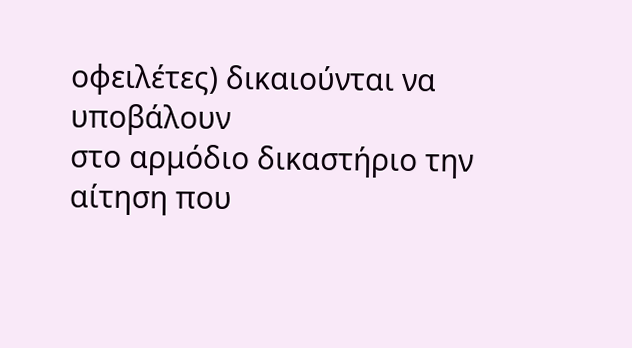οφειλέτες) δικαιούνται να υποβάλουν
στο αρμόδιο δικαστήριο την αίτηση που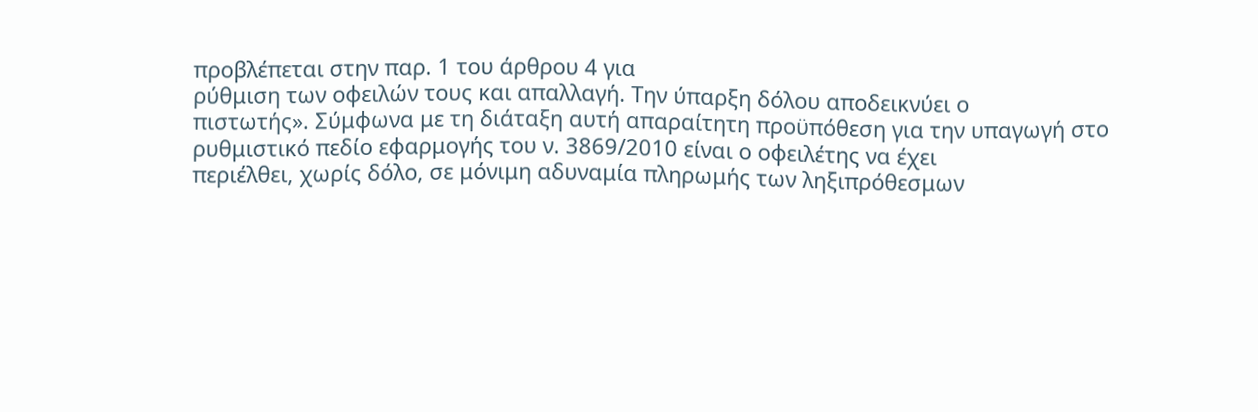προβλέπεται στην παρ. 1 του άρθρου 4 για
ρύθμιση των οφειλών τους και απαλλαγή. Την ύπαρξη δόλου αποδεικνύει ο
πιστωτής». Σύμφωνα με τη διάταξη αυτή απαραίτητη προϋπόθεση για την υπαγωγή στο
ρυθμιστικό πεδίο εφαρμογής του ν. 3869/2010 είναι ο οφειλέτης να έχει
περιέλθει, χωρίς δόλο, σε μόνιμη αδυναμία πληρωμής των ληξιπρόθεσμων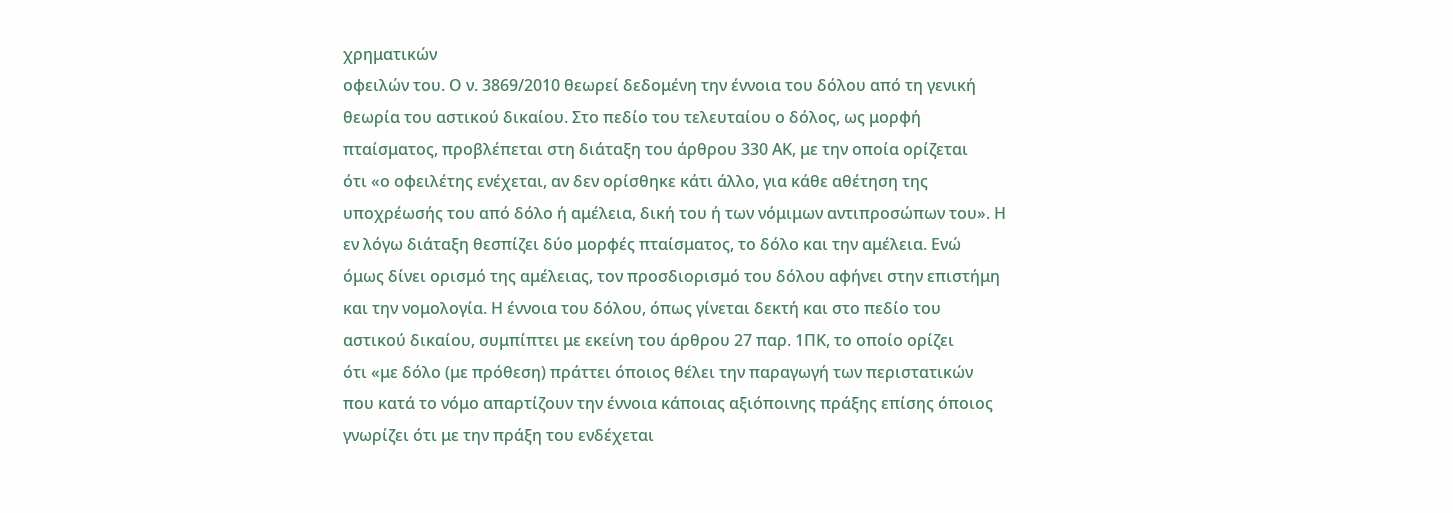χρηματικών
οφειλών του. Ο ν. 3869/2010 θεωρεί δεδομένη την έννοια του δόλου από τη γενική
θεωρία του αστικού δικαίου. Στο πεδίο του τελευταίου ο δόλος, ως μορφή
πταίσματος, προβλέπεται στη διάταξη του άρθρου 330 ΑΚ, με την οποία ορίζεται
ότι «ο οφειλέτης ενέχεται, αν δεν ορίσθηκε κάτι άλλο, για κάθε αθέτηση της
υποχρέωσής του από δόλο ή αμέλεια, δική του ή των νόμιμων αντιπροσώπων του». Η
εν λόγω διάταξη θεσπίζει δύο μορφές πταίσματος, το δόλο και την αμέλεια. Ενώ
όμως δίνει ορισμό της αμέλειας, τον προσδιορισμό του δόλου αφήνει στην επιστήμη
και την νομολογία. Η έννοια του δόλου, όπως γίνεται δεκτή και στο πεδίο του
αστικού δικαίου, συμπίπτει με εκείνη του άρθρου 27 παρ. 1ΠΚ, το οποίο ορίζει
ότι «με δόλο (με πρόθεση) πράττει όποιος θέλει την παραγωγή των περιστατικών
που κατά το νόμο απαρτίζουν την έννοια κάποιας αξιόποινης πράξης επίσης όποιος
γνωρίζει ότι με την πράξη του ενδέχεται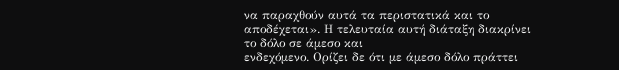να παραχθούν αυτά τα περιστατικά και το
αποδέχεται». Η τελευταία αυτή διάταξη διακρίνει το δόλο σε άμεσο και
ενδεχόμενο. Ορίζει δε ότι με άμεσο δόλο πράττει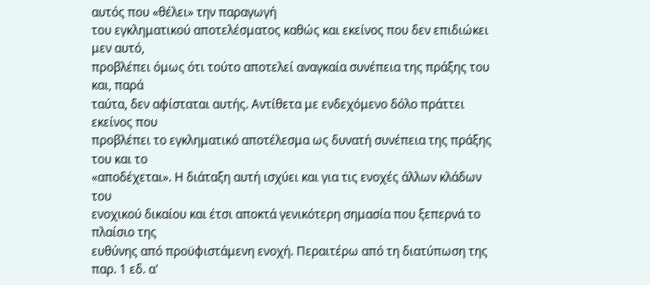αυτός που «θέλει» την παραγωγή
του εγκληματικού αποτελέσματος καθώς και εκείνος που δεν επιδιώκει μεν αυτό,
προβλέπει όμως ότι τούτο αποτελεί αναγκαία συνέπεια της πράξης του και, παρά
ταύτα, δεν αφίσταται αυτής. Αντίθετα με ενδεχόμενο δόλο πράττει εκείνος που
προβλέπει το εγκληματικό αποτέλεσμα ως δυνατή συνέπεια της πράξης του και το
«αποδέχεται». Η διάταξη αυτή ισχύει και για τις ενοχές άλλων κλάδων του
ενοχικού δικαίου και έτσι αποκτά γενικότερη σημασία που ξεπερνά το πλαίσιο της
ευθύνης από προϋφιστάμενη ενοχή. Περαιτέρω από τη διατύπωση της παρ. 1 εδ. α'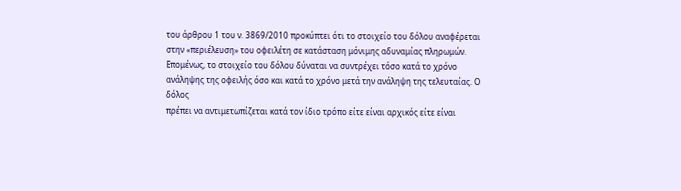του άρθρου 1 του ν. 3869/2010 προκύπτει ότι το στοιχείο του δόλου αναφέρεται
στην «περιέλευση» του οφειλέτη σε κατάσταση μόνιμης αδυναμίας πληρωμών.
Επομένως, το στοιχείο του δόλου δύναται να συντρέχει τόσο κατά το χρόνο
ανάληψης της οφειλής όσο και κατά το χρόνο μετά την ανάληψη της τελευταίας. Ο δόλος
πρέπει να αντιμετωπίζεται κατά τον ίδιο τρόπο είτε είναι αρχικός είτε είναι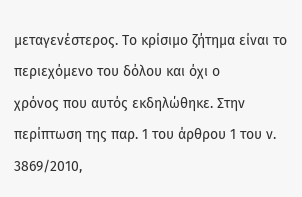μεταγενέστερος. Το κρίσιμο ζήτημα είναι το περιεχόμενο του δόλου και όχι ο
χρόνος που αυτός εκδηλώθηκε. Στην περίπτωση της παρ. 1 του άρθρου 1 του ν.
3869/2010,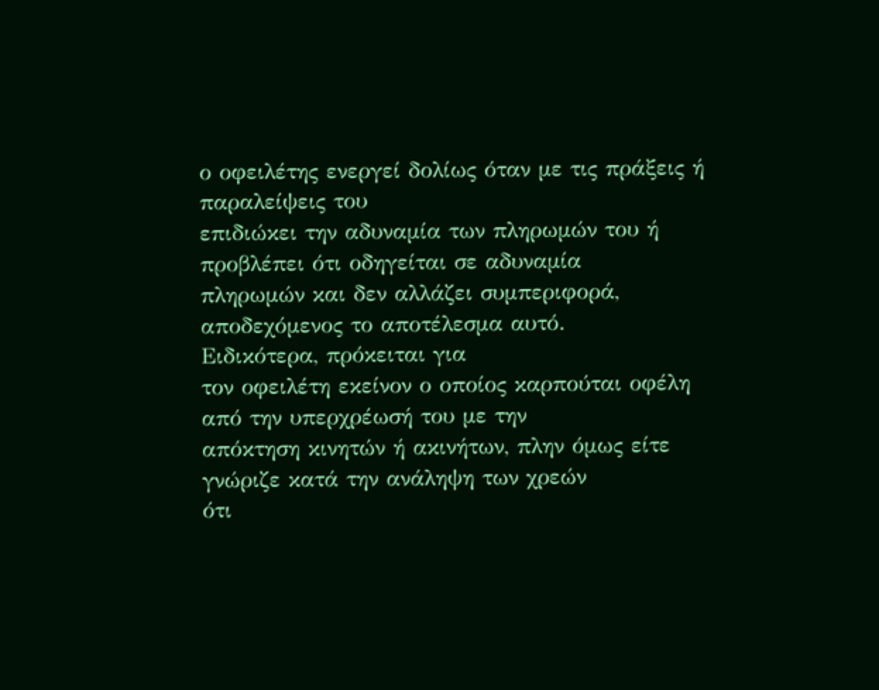ο οφειλέτης ενεργεί δολίως όταν με τις πράξεις ή παραλείψεις του
επιδιώκει την αδυναμία των πληρωμών του ή προβλέπει ότι οδηγείται σε αδυναμία
πληρωμών και δεν αλλάζει συμπεριφορά, αποδεχόμενος το αποτέλεσμα αυτό.
Ειδικότερα, πρόκειται για
τον οφειλέτη εκείνον ο οποίος καρπούται οφέλη από την υπερχρέωσή του με την
απόκτηση κινητών ή ακινήτων, πλην όμως είτε γνώριζε κατά την ανάληψη των χρεών
ότι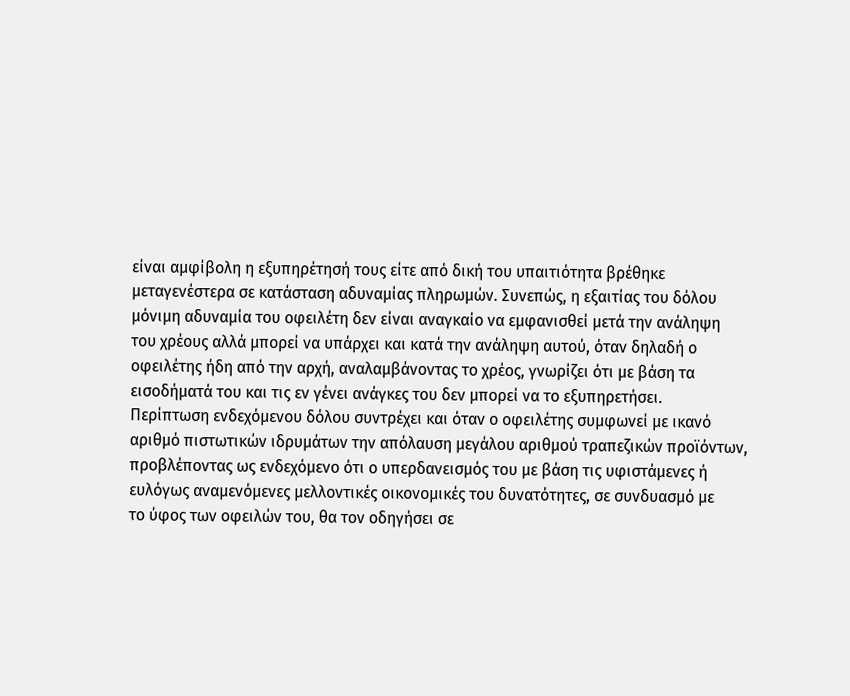είναι αμφίβολη η εξυπηρέτησή τους είτε από δική του υπαιτιότητα βρέθηκε
μεταγενέστερα σε κατάσταση αδυναμίας πληρωμών. Συνεπώς, η εξαιτίας του δόλου
μόνιμη αδυναμία του οφειλέτη δεν είναι αναγκαίο να εμφανισθεί μετά την ανάληψη
του χρέους αλλά μπορεί να υπάρχει και κατά την ανάληψη αυτού, όταν δηλαδή ο
οφειλέτης ήδη από την αρχή, αναλαμβάνοντας το χρέος, γνωρίζει ότι με βάση τα
εισοδήματά του και τις εν γένει ανάγκες του δεν μπορεί να το εξυπηρετήσει.
Περίπτωση ενδεχόμενου δόλου συντρέχει και όταν ο οφειλέτης συμφωνεί με ικανό
αριθμό πιστωτικών ιδρυμάτων την απόλαυση μεγάλου αριθμού τραπεζικών προϊόντων,
προβλέποντας ως ενδεχόμενο ότι ο υπερδανεισμός του με βάση τις υφιστάμενες ή
ευλόγως αναμενόμενες μελλοντικές οικονομικές του δυνατότητες, σε συνδυασμό με
το ύφος των οφειλών του, θα τον οδηγήσει σε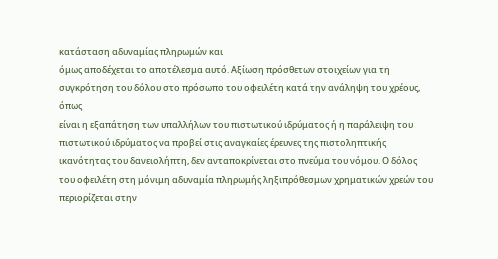κατάσταση αδυναμίας πληρωμών και
όμως αποδέχεται το αποτέλεσμα αυτό. Αξίωση πρόσθετων στοιχείων για τη
συγκρότηση του δόλου στο πρόσωπο του οφειλέτη κατά την ανάληψη του χρέους, όπως
είναι η εξαπάτηση των υπαλλήλων του πιστωτικού ιδρύματος ή η παράλειψη του
πιστωτικού ιδρύματος να προβεί στις αναγκαίες έρευνες της πιστοληπτικής
ικανότητας του δανειολήπτη, δεν ανταποκρίνεται στο πνεύμα του νόμου. Ο δόλος
του οφειλέτη στη μόνιμη αδυναμία πληρωμής ληξιπρόθεσμων χρηματικών χρεών του
περιορίζεται στην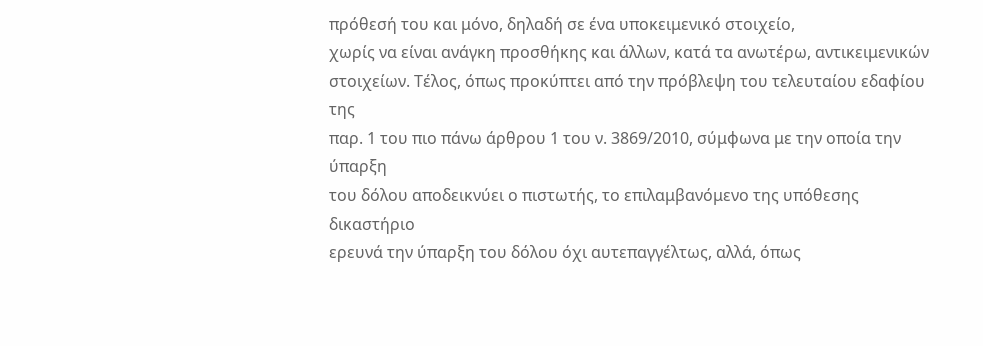πρόθεσή του και μόνο, δηλαδή σε ένα υποκειμενικό στοιχείο,
χωρίς να είναι ανάγκη προσθήκης και άλλων, κατά τα ανωτέρω, αντικειμενικών
στοιχείων. Τέλος, όπως προκύπτει από την πρόβλεψη του τελευταίου εδαφίου της
παρ. 1 του πιο πάνω άρθρου 1 του ν. 3869/2010, σύμφωνα με την οποία την ύπαρξη
του δόλου αποδεικνύει ο πιστωτής, το επιλαμβανόμενο της υπόθεσης δικαστήριο
ερευνά την ύπαρξη του δόλου όχι αυτεπαγγέλτως, αλλά, όπως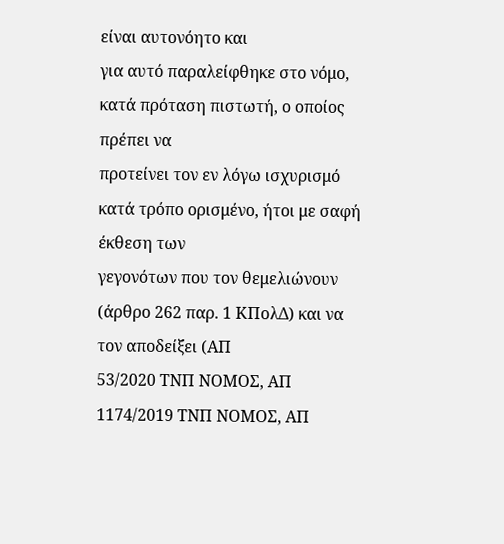είναι αυτονόητο και
για αυτό παραλείφθηκε στο νόμο, κατά πρόταση πιστωτή, ο οποίος πρέπει να
προτείνει τον εν λόγω ισχυρισμό κατά τρόπο ορισμένο, ήτοι με σαφή έκθεση των
γεγονότων που τον θεμελιώνουν (άρθρο 262 παρ. 1 ΚΠολΔ) και να τον αποδείξει (ΑΠ
53/2020 ΤΝΠ ΝΟΜΟΣ, ΑΠ 1174/2019 ΤΝΠ ΝΟΜΟΣ, ΑΠ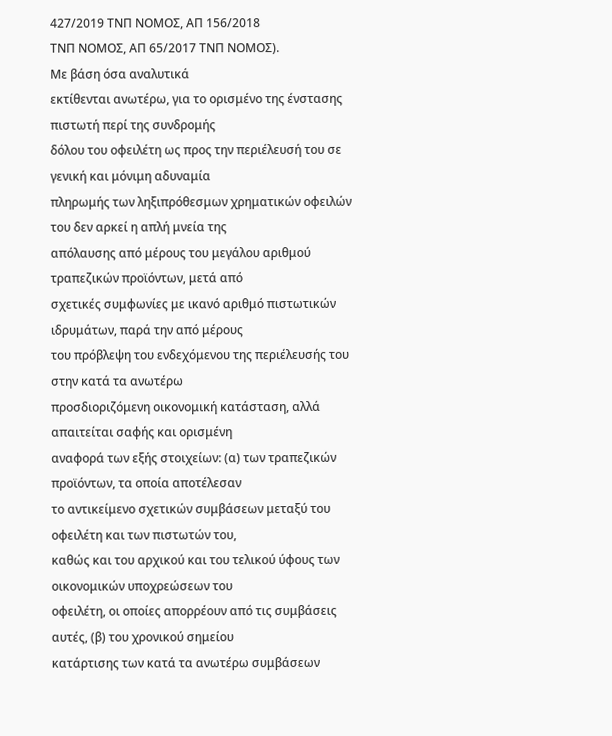427/2019 ΤΝΠ ΝΟΜΟΣ, ΑΠ 156/2018
ΤΝΠ ΝΟΜΟΣ, ΑΠ 65/2017 ΤΝΠ ΝΟΜΟΣ).
Με βάση όσα αναλυτικά
εκτίθενται ανωτέρω, για το ορισμένο της ένστασης πιστωτή περί της συνδρομής
δόλου του οφειλέτη ως προς την περιέλευσή του σε γενική και μόνιμη αδυναμία
πληρωμής των ληξιπρόθεσμων χρηματικών οφειλών του δεν αρκεί η απλή μνεία της
απόλαυσης από μέρους του μεγάλου αριθμού τραπεζικών προϊόντων, μετά από
σχετικές συμφωνίες με ικανό αριθμό πιστωτικών ιδρυμάτων, παρά την από μέρους
του πρόβλεψη του ενδεχόμενου της περιέλευσής του στην κατά τα ανωτέρω
προσδιοριζόμενη οικονομική κατάσταση, αλλά απαιτείται σαφής και ορισμένη
αναφορά των εξής στοιχείων: (α) των τραπεζικών προϊόντων, τα οποία αποτέλεσαν
το αντικείμενο σχετικών συμβάσεων μεταξύ του οφειλέτη και των πιστωτών του,
καθώς και του αρχικού και του τελικού ύφους των οικονομικών υποχρεώσεων του
οφειλέτη, οι οποίες απορρέουν από τις συμβάσεις αυτές, (β) του χρονικού σημείου
κατάρτισης των κατά τα ανωτέρω συμβάσεων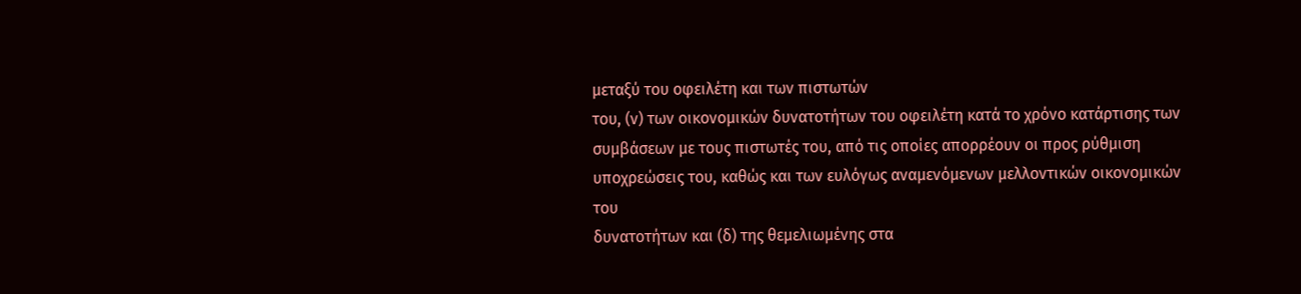μεταξύ του οφειλέτη και των πιστωτών
του, (ν) των οικονομικών δυνατοτήτων του οφειλέτη κατά το χρόνο κατάρτισης των
συμβάσεων με τους πιστωτές του, από τις οποίες απορρέουν οι προς ρύθμιση
υποχρεώσεις του, καθώς και των ευλόγως αναμενόμενων μελλοντικών οικονομικών του
δυνατοτήτων και (δ) της θεμελιωμένης στα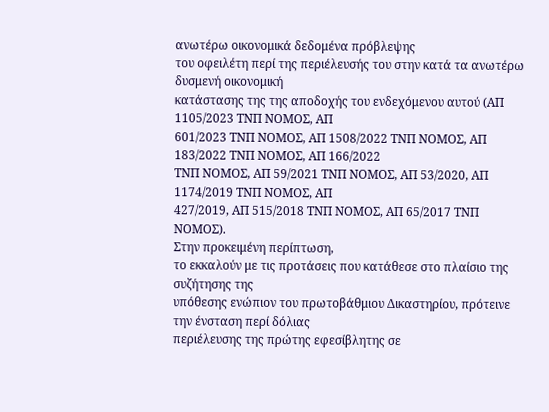ανωτέρω οικονομικά δεδομένα πρόβλεψης
του οφειλέτη περί της περιέλευσής του στην κατά τα ανωτέρω δυσμενή οικονομική
κατάστασης της της αποδοχής του ενδεχόμενου αυτού (ΑΠ 1105/2023 ΤΝΠ ΝΟΜΟΣ, ΑΠ
601/2023 ΤΝΠ ΝΟΜΟΣ, ΑΠ 1508/2022 ΤΝΠ ΝΟΜΟΣ, ΑΠ 183/2022 ΤΝΠ ΝΟΜΟΣ, ΑΠ 166/2022
ΤΝΠ ΝΟΜΟΣ, ΑΠ 59/2021 ΤΝΠ ΝΟΜΟΣ, ΑΠ 53/2020, ΑΠ 1174/2019 ΤΝΠ ΝΟΜΟΣ, ΑΠ
427/2019, ΑΠ 515/2018 ΤΝΠ ΝΟΜΟΣ, ΑΠ 65/2017 ΤΝΠ ΝΟΜΟΣ).
Στην προκειμένη περίπτωση,
το εκκαλούν με τις προτάσεις που κατάθεσε στο πλαίσιο της συζήτησης της
υπόθεσης ενώπιον του πρωτοβάθμιου Δικαστηρίου, πρότεινε την ένσταση περί δόλιας
περιέλευσης της πρώτης εφεσίβλητης σε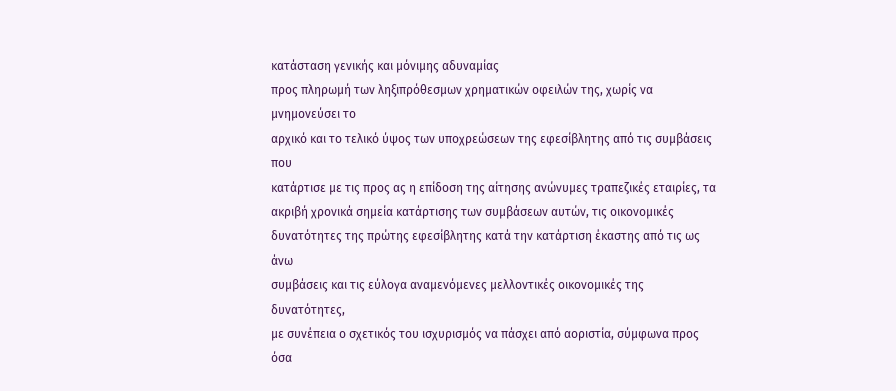κατάσταση γενικής και μόνιμης αδυναμίας
προς πληρωμή των ληξιπρόθεσμων χρηματικών οφειλών της, χωρίς να μνημονεύσει το
αρχικό και το τελικό ύψος των υποχρεώσεων της εφεσίβλητης από τις συμβάσεις που
κατάρτισε με τις προς ας η επίδοση της αίτησης ανώνυμες τραπεζικές εταιρίες, τα
ακριβή χρονικά σημεία κατάρτισης των συμβάσεων αυτών, τις οικονομικές
δυνατότητες της πρώτης εφεσίβλητης κατά την κατάρτιση έκαστης από τις ως άνω
συμβάσεις και τις εύλογα αναμενόμενες μελλοντικές οικονομικές της δυνατότητες,
με συνέπεια ο σχετικός του ισχυρισμός να πάσχει από αοριστία, σύμφωνα προς όσα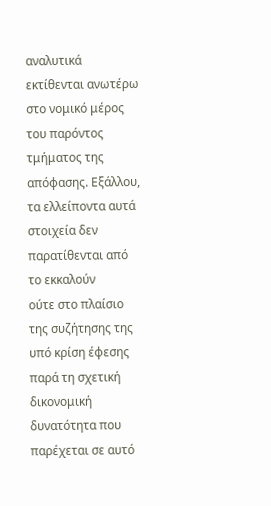αναλυτικά εκτίθενται ανωτέρω στο νομικό μέρος του παρόντος τμήματος της
απόφασης. Εξάλλου, τα ελλείποντα αυτά στοιχεία δεν παρατίθενται από το εκκαλούν
ούτε στο πλαίσιο της συζήτησης της υπό κρίση έφεσης παρά τη σχετική δικονομική
δυνατότητα που παρέχεται σε αυτό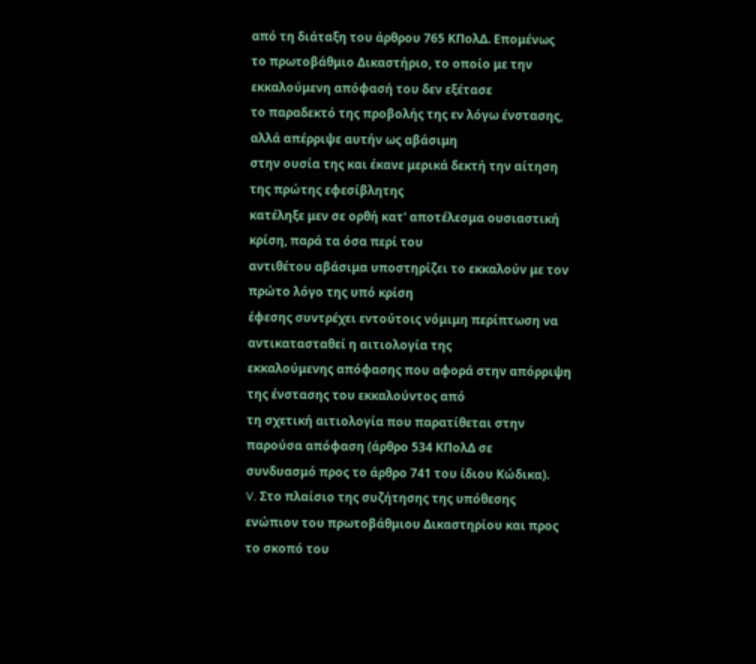από τη διάταξη του άρθρου 765 ΚΠολΔ. Επομένως
το πρωτοβάθμιο Δικαστήριο, το οποίο με την εκκαλούμενη απόφασή του δεν εξέτασε
το παραδεκτό της προβολής της εν λόγω ένστασης, αλλά απέρριψε αυτήν ως αβάσιμη
στην ουσία της και έκανε μερικά δεκτή την αίτηση της πρώτης εφεσίβλητης
κατέληξε μεν σε ορθή κατ' αποτέλεσμα ουσιαστική κρίση, παρά τα όσα περί του
αντιθέτου αβάσιμα υποστηρίζει το εκκαλούν με τον πρώτο λόγο της υπό κρίση
έφεσης συντρέχει εντούτοις νόμιμη περίπτωση να αντικατασταθεί η αιτιολογία της
εκκαλούμενης απόφασης που αφορά στην απόρριψη της ένστασης του εκκαλούντος από
τη σχετική αιτιολογία που παρατίθεται στην παρούσα απόφαση (άρθρο 534 ΚΠολΔ σε
συνδυασμό προς το άρθρο 741 του ίδιου Κώδικα).
V. Στο πλαίσιο της συζήτησης της υπόθεσης
ενώπιον του πρωτοβάθμιου Δικαστηρίου και προς το σκοπό του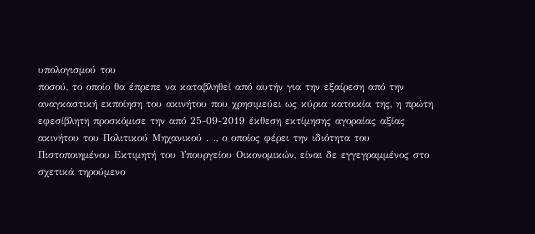υπολογισμού του
ποσού, το οποίο θα έπρεπε να καταβληθεί από αυτήν για την εξαίρεση από την
αναγκαστική εκποίηση του ακινήτου που χρησιμεύει ως κύρια κατοικία της, η πρώτη
εφεσίβλητη προσκόμισε την από 25-09-2019 έκθεση εκτίμησης αγοραίας αξίας
ακινήτου του Πολιτικού Μηχανικού . ., ο οποίος φέρει την ιδιότητα του
Πιστοποιημένου Εκτιμητή του Υπουργείου Οικονομικών, είναι δε εγγεγραμμένος στο
σχετικά τηρούμενο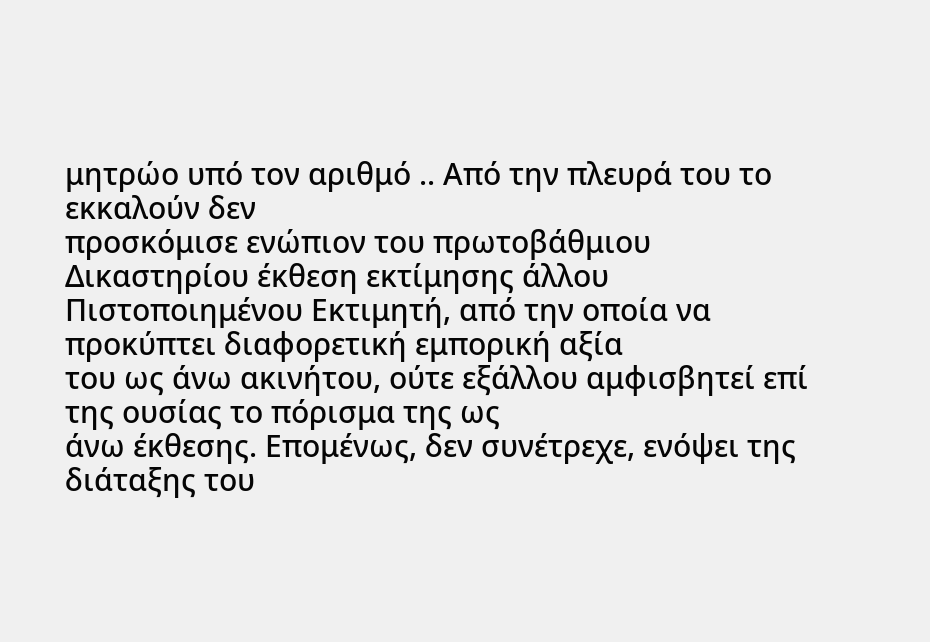μητρώο υπό τον αριθμό .. Από την πλευρά του το εκκαλούν δεν
προσκόμισε ενώπιον του πρωτοβάθμιου Δικαστηρίου έκθεση εκτίμησης άλλου
Πιστοποιημένου Εκτιμητή, από την οποία να προκύπτει διαφορετική εμπορική αξία
του ως άνω ακινήτου, ούτε εξάλλου αμφισβητεί επί της ουσίας το πόρισμα της ως
άνω έκθεσης. Επομένως, δεν συνέτρεχε, ενόψει της διάταξης του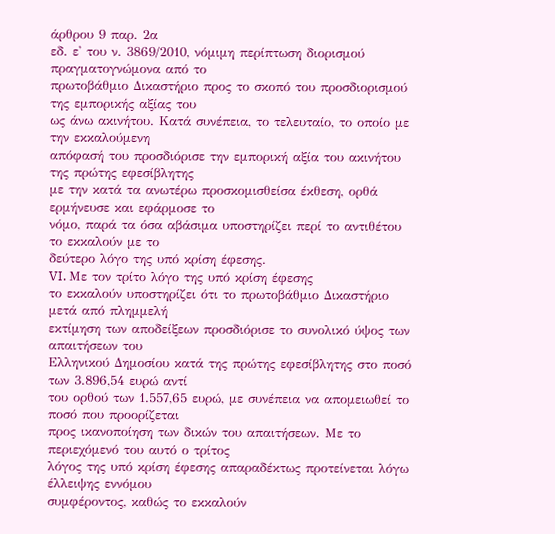άρθρου 9 παρ. 2α
εδ. ε' του ν. 3869/2010, νόμιμη περίπτωση διορισμού πραγματογνώμονα από το
πρωτοβάθμιο Δικαστήριο προς το σκοπό του προσδιορισμού της εμπορικής αξίας του
ως άνω ακινήτου. Κατά συνέπεια, το τελευταίο, το οποίο με την εκκαλούμενη
απόφασή του προσδιόρισε την εμπορική αξία του ακινήτου της πρώτης εφεσίβλητης
με την κατά τα ανωτέρω προσκομισθείσα έκθεση, ορθά ερμήνευσε και εφάρμοσε το
νόμο, παρά τα όσα αβάσιμα υποστηρίζει περί το αντιθέτου το εκκαλούν με το
δεύτερο λόγο της υπό κρίση έφεσης.
VI. Με τον τρίτο λόγο της υπό κρίση έφεσης
το εκκαλούν υποστηρίζει ότι το πρωτοβάθμιο Δικαστήριο μετά από πλημμελή
εκτίμηση των αποδείξεων προσδιόρισε το συνολικό ύψος των απαιτήσεων του
Ελληνικού Δημοσίου κατά της πρώτης εφεσίβλητης στο ποσό των 3.896,54 ευρώ αντί
του ορθού των 1.557,65 ευρώ, με συνέπεια να απομειωθεί το ποσό που προορίζεται
προς ικανοποίηση των δικών του απαιτήσεων. Με το περιεχόμενό του αυτό ο τρίτος
λόγος της υπό κρίση έφεσης απαραδέκτως προτείνεται λόγω έλλειψης εννόμου
συμφέροντος, καθώς το εκκαλούν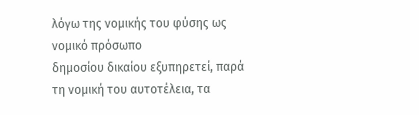λόγω της νομικής του φύσης ως νομικό πρόσωπο
δημοσίου δικαίου εξυπηρετεί, παρά τη νομική του αυτοτέλεια, τα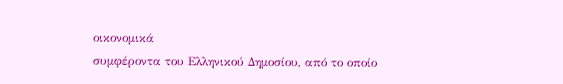οικονομικά
συμφέροντα του Ελληνικού Δημοσίου, από το οποίο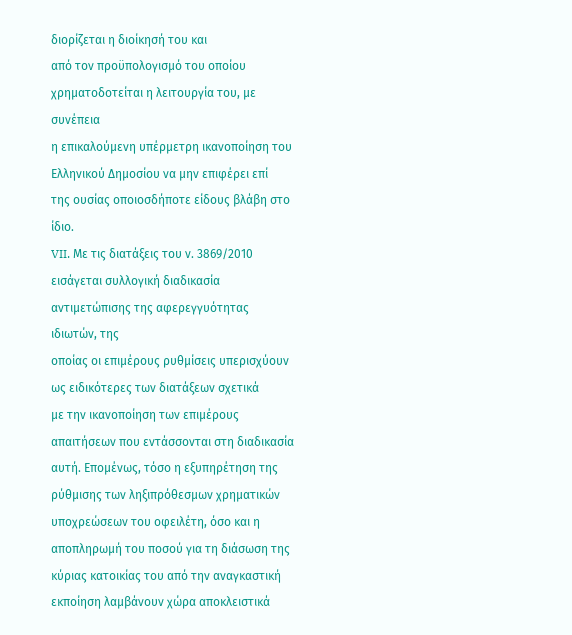διορίζεται η διοίκησή του και
από τον προϋπολογισμό του οποίου χρηματοδοτείται η λειτουργία του, με συνέπεια
η επικαλούμενη υπέρμετρη ικανοποίηση του Ελληνικού Δημοσίου να μην επιφέρει επί
της ουσίας οποιοσδήποτε είδους βλάβη στο ίδιο.
VII. Με τις διατάξεις του ν. 3869/2010
εισάγεται συλλογική διαδικασία αντιμετώπισης της αφερεγγυότητας ιδιωτών, της
οποίας οι επιμέρους ρυθμίσεις υπερισχύουν ως ειδικότερες των διατάξεων σχετικά
με την ικανοποίηση των επιμέρους απαιτήσεων που εντάσσονται στη διαδικασία
αυτή. Επομένως, τόσο η εξυπηρέτηση της ρύθμισης των ληξιπρόθεσμων χρηματικών
υποχρεώσεων του οφειλέτη, όσο και η αποπληρωμή του ποσού για τη διάσωση της
κύριας κατοικίας του από την αναγκαστική εκποίηση λαμβάνουν χώρα αποκλειστικά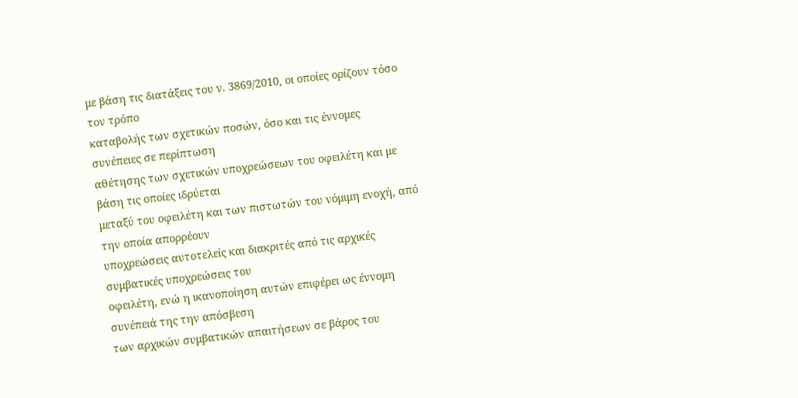με βάση τις διατάξεις του ν. 3869/2010, οι οποίες ορίζουν τόσο τον τρόπο
καταβολής των σχετικών ποσών, όσο και τις έννομες συνέπειες σε περίπτωση
αθέτησης των σχετικών υποχρεώσεων του οφειλέτη και με βάση τις οποίες ιδρύεται
μεταξύ του οφειλέτη και των πιστωτών του νόμιμη ενοχή, από την οποία απορρέουν
υποχρεώσεις αυτοτελείς και διακριτές από τις αρχικές συμβατικές υποχρεώσεις του
οφειλέτη, ενώ η ικανοποίηση αυτών επιφέρει ως έννομη συνέπειά της την απόσβεση
των αρχικών συμβατικών απαιτήσεων σε βάρος του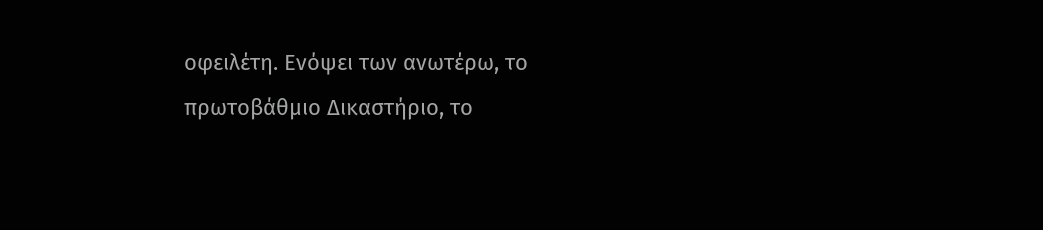οφειλέτη. Ενόψει των ανωτέρω, το
πρωτοβάθμιο Δικαστήριο, το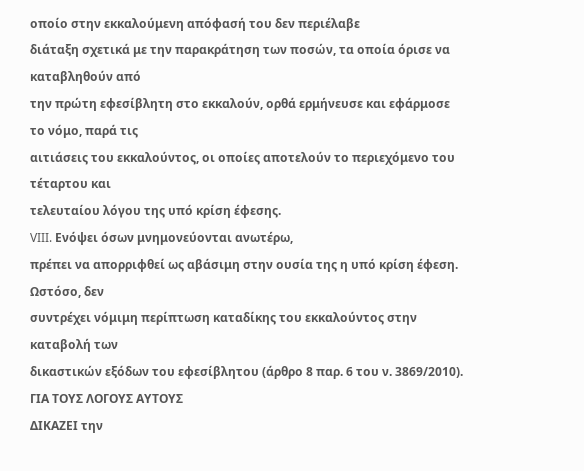οποίο στην εκκαλούμενη απόφασή του δεν περιέλαβε
διάταξη σχετικά με την παρακράτηση των ποσών, τα οποία όρισε να καταβληθούν από
την πρώτη εφεσίβλητη στο εκκαλούν, ορθά ερμήνευσε και εφάρμοσε το νόμο, παρά τις
αιτιάσεις του εκκαλούντος, οι οποίες αποτελούν το περιεχόμενο του τέταρτου και
τελευταίου λόγου της υπό κρίση έφεσης.
VIII. Ενόψει όσων μνημονεύονται ανωτέρω,
πρέπει να απορριφθεί ως αβάσιμη στην ουσία της η υπό κρίση έφεση. Ωστόσο, δεν
συντρέχει νόμιμη περίπτωση καταδίκης του εκκαλούντος στην καταβολή των
δικαστικών εξόδων του εφεσίβλητου (άρθρο 8 παρ. 6 του ν. 3869/2010).
ΓΙΑ ΤΟΥΣ ΛΟΓΟΥΣ ΑΥΤΟΥΣ
ΔΙΚΑΖΕΙ την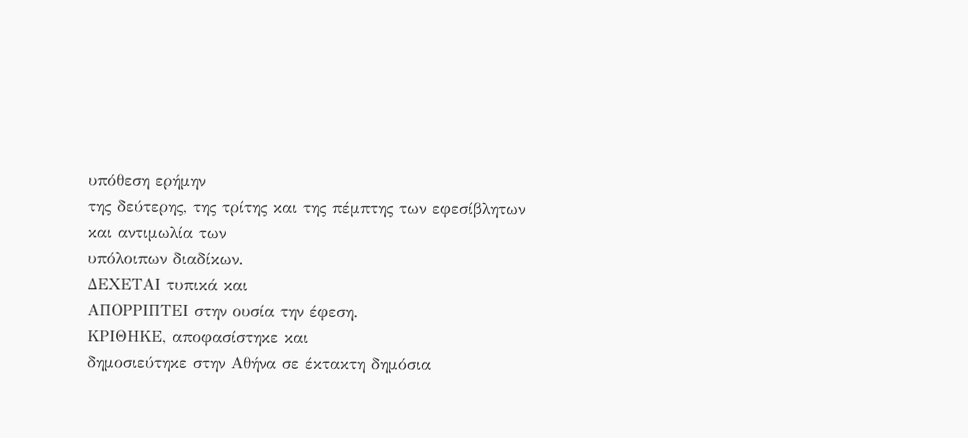υπόθεση ερήμην
της δεύτερης, της τρίτης και της πέμπτης των εφεσίβλητων και αντιμωλία των
υπόλοιπων διαδίκων.
ΔΕΧΕΤΑΙ τυπικά και
ΑΠΟΡΡΙΠΤΕΙ στην ουσία την έφεση.
ΚΡΙΘΗΚΕ, αποφασίστηκε και
δημοσιεύτηκε στην Αθήνα σε έκτακτη δημόσια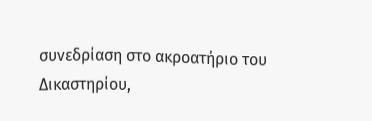συνεδρίαση στο ακροατήριο του
Δικαστηρίου,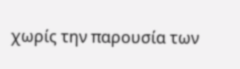χωρίς την παρουσία των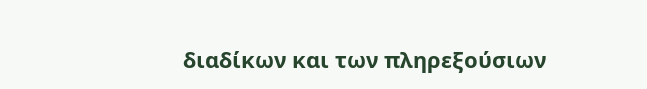διαδίκων και των πληρεξούσιων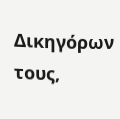Δικηγόρων
τους,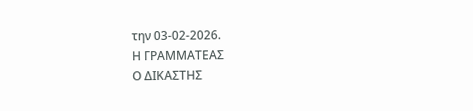την 03-02-2026.
Η ΓΡΑΜΜΑΤΕΑΣ
Ο ΔΙΚΑΣΤΗΣ